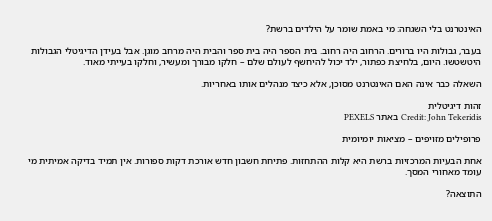האינטרנט בלי השגחה: מי באמת שומר על הילדים ברשת?

בעבר, גבולות היו ברורים. הרחוב היה רחוב. בית הספר היה בית ספר והבית היה מרחב מוגן. אבל בעידן הדיגיטלי הגבולות היטשטשו. היום, בלחיצת כפתור, ילד יכול להיחשף לעולם שלם – חלקו מבורך ומעשיר, וחלקו בעייתי מאוד.

השאלה כבר אינה האם האינטרנט מסוכן, אלא כיצד מנהלים אותו באחריות.

זהות דיגיטלית
Credit: John Tekeridis באתר PEXELS

פרופילים מזויפים – מציאות יומיומית

אחת הבעיות המרכזיות ברשת היא קלות ההתחזות. פתיחת חשבון חדש אורכת דקות ספורות. אין תמיד בדיקה אמיתית מי עומד מאחורי המסך.

התוצאה?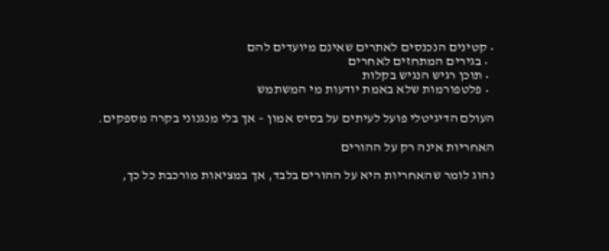• קטינים הנכנסים לאתרים שאינם מיועדים להם
  • בגירים המתחזים לאחרים
  • תוכן רגיש הנגיש בקלות
  • פלטפורמות שלא באמת יודעות מי המשתמש

העולם הדיגיטלי פועל לעיתים על בסיס אמון – אך בלי מנגנוני בקרה מספקים.

האחריות אינה רק על ההורים

נהוג לומר שהאחריות היא על ההורים בלבד, אך במציאות מורכבת כל כך,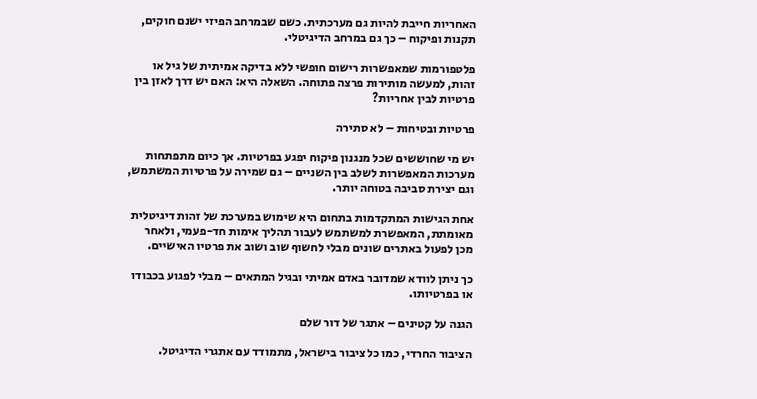האחריות חייבת להיות גם מערכתית. כשם שבמרחב הפיזי ישנם חוקים, תקנות ופיקוח – כך גם במרחב הדיגיטלי.

פלטפורמות שמאפשרות רישום חופשי ללא בדיקה אמיתית של גיל או זהות, למעשה מותירות פרצה פתוחה. השאלה היא: האם יש דרך לאזן בין פרטיות לבין אחריות?

פרטיות ובטיחות – לא סתירה

יש מי שחוששים שכל מנגנון פיקוח יפגע בפרטיות. אך כיום מתפתחות מערכות המאפשרות לשלב בין השניים – גם שמירה על פרטיות המשתמש, וגם יצירת סביבה בטוחה יותר.

אחת הגישות המתקדמות בתחום היא שימוש במערכת של זהות דיגיטלית מאומתת, המאפשרת למשתמש לעבור תהליך אימות חד-פעמי, ולאחר מכן לפעול באתרים שונים מבלי לחשוף שוב ושוב את פרטיו האישיים.

כך ניתן לוודא שמדובר באדם אמיתי ובגיל המתאים – מבלי לפגוע בכבודו או בפרטיותו.

הגנה על קטינים – אתגר של דור שלם

הציבור החרדי, כמו כל ציבור בישראל, מתמודד עם אתגרי הדיגיטל.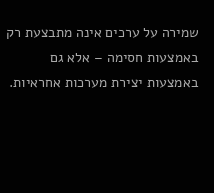שמירה על ערכים אינה מתבצעת רק באמצעות חסימה – אלא גם באמצעות יצירת מערכות אחראיות.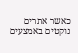כאשר אתרים נוקטים באמצעים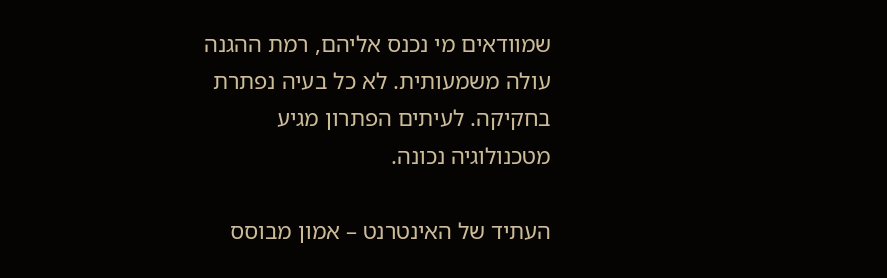שמוודאים מי נכנס אליהם, רמת ההגנה עולה משמעותית. לא כל בעיה נפתרת בחקיקה. לעיתים הפתרון מגיע מטכנולוגיה נכונה.

העתיד של האינטרנט – אמון מבוסס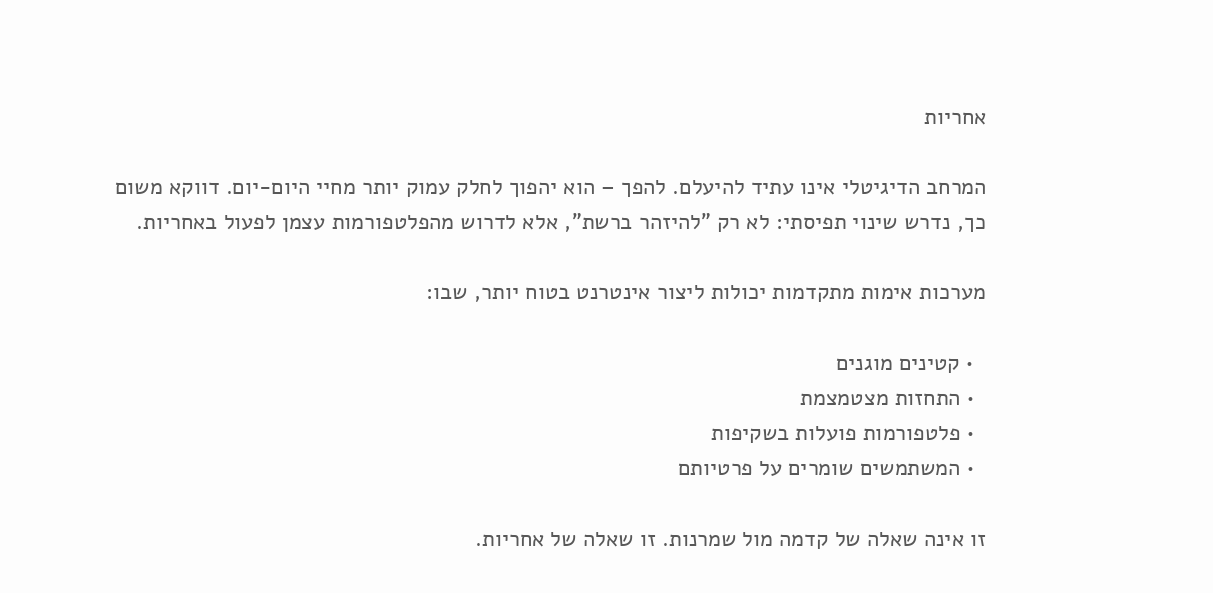אחריות

המרחב הדיגיטלי אינו עתיד להיעלם. להפך – הוא יהפוך לחלק עמוק יותר מחיי היום-יום. דווקא משום כך, נדרש שינוי תפיסתי: לא רק "להיזהר ברשת", אלא לדרוש מהפלטפורמות עצמן לפעול באחריות.

מערכות אימות מתקדמות יכולות ליצור אינטרנט בטוח יותר, שבו:

  • קטינים מוגנים
  • התחזות מצטמצמת
  • פלטפורמות פועלות בשקיפות
  • המשתמשים שומרים על פרטיותם

זו אינה שאלה של קדמה מול שמרנות. זו שאלה של אחריות.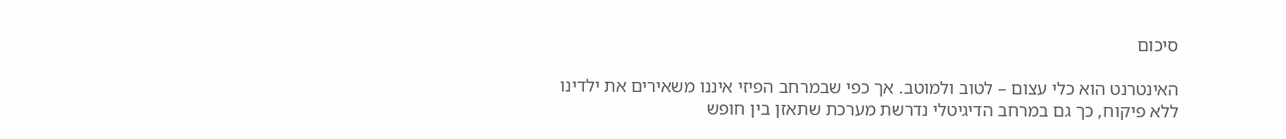סיכום

האינטרנט הוא כלי עצום – לטוב ולמוטב. אך כפי שבמרחב הפיזי איננו משאירים את ילדינו ללא פיקוח, כך גם במרחב הדיגיטלי נדרשת מערכת שתאזן בין חופש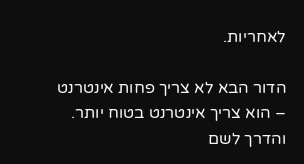לאחריות.

הדור הבא לא צריך פחות אינטרנט – הוא צריך אינטרנט בטוח יותר. והדרך לשם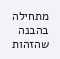מתחילה בהבנה שהזהות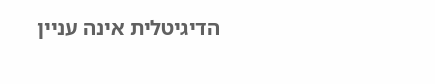הדיגיטלית אינה עניין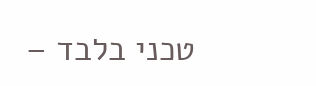טכני בלבד –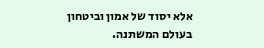אלא יסוד של אמון וביטחון בעולם המשתנה.